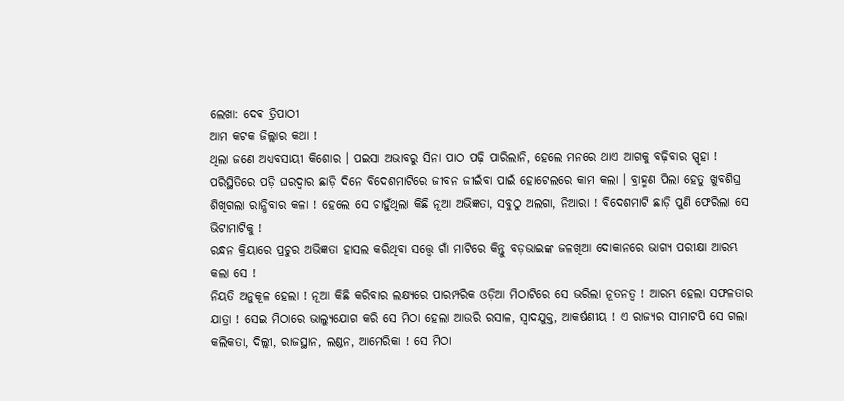ଲେଖା: ଦେଵ ତ୍ରିପାଠୀ
ଆମ କଟକ ଜିଲ୍ଲାର କଥା !
ଥିଲା ଜଣେ ଅଧ୍ୟବସାୟୀ କିଶୋର । ପଇସା ଅଭାବରୁ ସିନା ପାଠ ପଢ଼ି ପାରିଲାନି, ହେଲେ ମନରେ ଥାଏ ଆଗକୁ ବଢ଼ିବାର ସ୍ପୃହା ! ପରିସ୍ଥିତିରେ ପଡ଼ି ଘରଦ୍ଵାର ଛାଡ଼ି ଦିନେ ବିଦେଶମାଟିରେ ଜୀବନ ଜୀଇଁବା ପାଇଁ ହୋଟେଲରେ କାମ କଲା । ବ୍ରାହ୍ମଣ ପିଲା ହେତୁ ଖୁବଶିଘ୍ର ଶିଖିଗଲା ରାନ୍ଧିବାର କଳା ! ହେଲେ ସେ ଚାହୁଁଥିଲା କିଛି ନୂଆ ଅଭିଜ୍ଞତା, ସବୁଠୁ ଅଲଗା, ନିଆରା ! ବିଦେଶମାଟି ଛାଡ଼ି ପୁଣି ଫେରିଲା ସେ ଭିଟାମାଟିକୁ !
ରନ୍ଧନ କ୍ରିୟାରେ ପ୍ରଚୁର ଅଭିଜ୍ଞତା ହାସଲ କରିଥିବା ସତ୍ତ୍ୱେ ଗାଁ ମାଟିରେ କିନ୍ତୁ ବଡ଼ଭାଇଙ୍କ ଜଳଖିଆ ଦୋକାନରେ ଭାଗ୍ୟ ପରୀକ୍ଷା ଆରମ୍ଭ କଲା ସେ !
ନିୟତି ଅନୁକୂଳ ହେଲା ! ନୂଆ କିଛି କରିବାର ଲକ୍ଷ୍ୟରେ ପାରମ୍ପରିକ ଓଡ଼ିଆ ମିଠାଟିରେ ସେ ଭରିଲା ନୂତନତ୍ବ ! ଆରମ୍ଭ ହେଲା ସଫଳତାର ଯାତ୍ରା ! ସେଇ ମିଠାରେ ଭାଲ୍ୟୁଯୋଗ କରି ସେ ମିଠା ହେଲା ଆଉରି ରସାଳ, ସ୍ୱାଦଯୁକ୍ତ, ଆକର୍ଷଣୀୟ ! ଏ ରାଜ୍ୟର ସୀମାଟପି ସେ ଗଲା କଲିକତା, ଦିଲ୍ଲୀ, ରାଜସ୍ଥାନ, ଲଣ୍ଡନ, ଆମେରିକା ! ସେ ମିଠା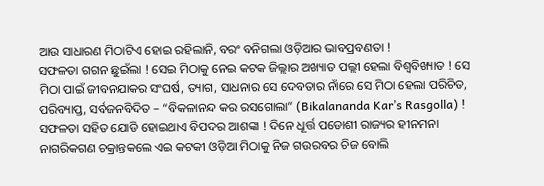ଆଉ ସାଧାରଣ ମିଠାଟିଏ ହୋଇ ରହିଲାନି, ବରଂ ବନିଗଲା ଓଡ଼ିଆର ଭାବପ୍ରବଣତା !
ସଫଳତା ଗଗନ ଛୁଇଁଲା ! ସେଇ ମିଠାକୁ ନେଇ କଟକ ଜିଲ୍ଲାର ଅଖ୍ୟାତ ପଲ୍ଲୀ ହେଲା ବିଶ୍ୱବିଖ୍ୟାତ ! ସେ ମିଠା ପାଇଁ ଜୀବନଯାକର ସଂଘର୍ଷ, ତ୍ୟାଗ, ସାଧନାର ସେ ଦେବତାର ନାଁରେ ସେ ମିଠା ହେଲା ପରିଚିତ, ପରିବ୍ୟାପ୍ତ, ସର୍ବଜନବିଦିତ – “ବିକଳାନନ୍ଦ କର ରସଗୋଲା” (Bikalananda Kar’s Rasgolla) !
ସଫଳତା ସହିତ ଯୋଡି ହୋଇଥାଏ ବିପଦର ଆଶଙ୍କା ! ଦିନେ ଧୂର୍ତ୍ତ ପଡୋଶୀ ରାଜ୍ୟର ହୀନମନା ନାଗରିକଗଣ ଚକ୍ରାନ୍ତକଲେ ଏଇ କଟକୀ ଓଡ଼ିଆ ମିଠାକୁ ନିଜ ଗଉରବର ଚିଜ ବୋଲି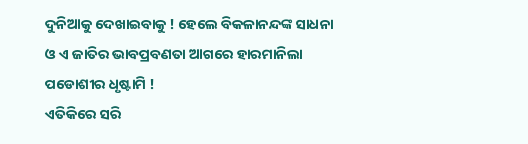ଦୁନିଆକୁ ଦେଖାଇବାକୁ ! ହେଲେ ବିକଳାନନ୍ଦଙ୍କ ସାଧନା ଓ ଏ ଜାତିର ଭାବପ୍ରବଣତା ଆଗରେ ହାରମାନିଲା ପଡୋଶୀର ଧୃଷ୍ଟାମି !
ଏତିକିରେ ସରି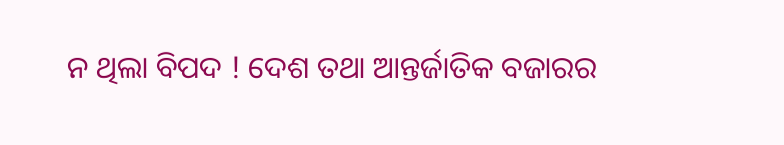ନ ଥିଲା ବିପଦ ! ଦେଶ ତଥା ଆନ୍ତର୍ଜାତିକ ବଜାରର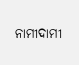ନାମୀଦାମୀ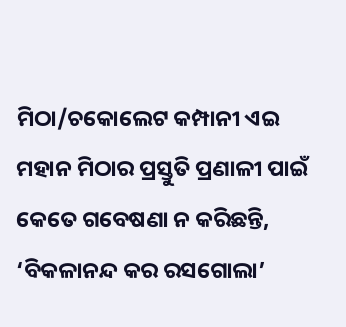ମିଠା/ଚକୋଲେଟ କମ୍ପାନୀ ଏଇ ମହାନ ମିଠାର ପ୍ରସ୍ତୁତି ପ୍ରଣାଳୀ ପାଇଁ କେତେ ଗବେଷଣା ନ କରିଛନ୍ତି, ‘ବିକଳାନନ୍ଦ କର ରସଗୋଲା’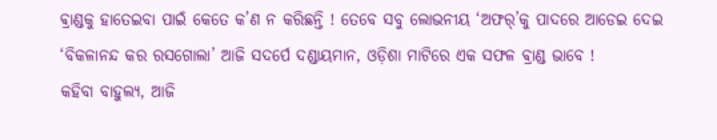ଵ୍ରାଣ୍ଡକୁ ହାତେଇବା ପାଇଁ କେତେ କ’ଣ ନ କରିଛନ୍ତି ! ତେବେ ସବୁ ଲୋଭନୀୟ ‘ଅଫର୍’କୁ ପାଦରେ ଆଡେଇ ଦେଇ ‘ବିକଳାନନ୍ଦ କର ରସଗୋଲା’ ଆଜି ସଦର୍ପେ ଦଣ୍ଡାୟମାନ, ଓଡ଼ିଶା ମାଟିରେ ଏକ ସଫଳ ଵ୍ରାଣ୍ଡ ଭାବେ !
କହିବା ବାହୁଲ୍ୟ, ଆଜି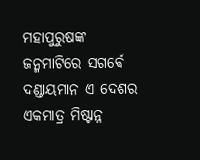ମହାପୁରୁଷଙ୍କ ଜନ୍ମମାଟିରେ ସଗର୍ଵେ ଦଣ୍ଡାୟମାନ ଏ ଦେଶର ଏକମାତ୍ର ମିଷ୍ଟାନ୍ନ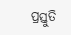ପ୍ରସ୍ତୁତି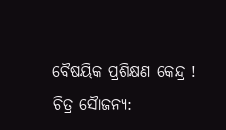ବୈଷୟିକ ପ୍ରଶିକ୍ଷଣ କେନ୍ଦ୍ର !
ଚିତ୍ର ସୈାଜନ୍ୟ: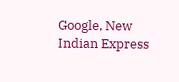Google, New Indian Express